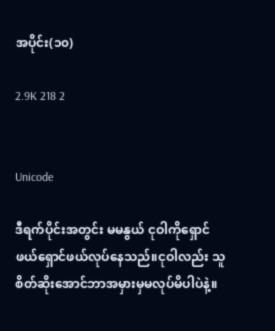အပိုင်း(၁၀)

2.9K 218 2


Unicode

ဒီရက်ပိုင်းအတွင်း မမနွယ် ငုဝါကိုရှောင်ဖယ်ရှောင်ဖယ်လုပ်နေသည်။ငုဝါလည်း သူစိတ်ဆိုးအောင်ဘာအမှားမှမလုပ်မိပါပဲနဲ့။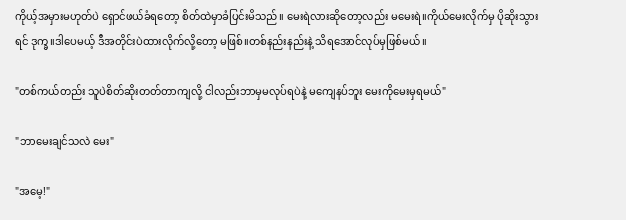ကိုယ့်အမှားမဟုတ်ပဲ ရှောင်ဖယ်ခံရတော့ စိတ်ထဲမှာခံပြင်းမိသည်။ မေးရဲလားဆိုတော့လည်း မမေးရဲ။ကိုယ်မေးလိုက်မှ ပိုဆိုးသွားရင် ဒုက္ခ။ဒါပေမယ့် ဒီအတိုင်းပဲထားလိုက်လို့တော့ မဖြစ်။တစ်နည်းနည်းနဲ့ သိရအောင်လုပ်မှဖြစ်မယ်။

"တစ်ကယ်တည်း သူပဲစိတ်ဆိုးတတ်တာကျလို့ ငါလည်းဘာမှမလုပ်ရပဲနဲ့ မကျေနပ်ဘူး မေးကိုမေးမှရမယ်"

"ဘာမေးချင်သလဲ မေး"

"အမေ့!"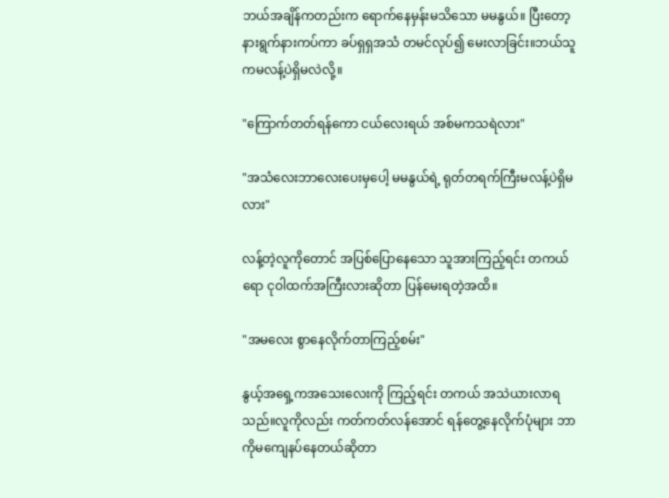ဘယ်အချိန်ကတည်းက ရောက်နေမှန်းမသိသော မမနွယ်။ ပြီးတော့ နားရွက်နားကပ်ကာ ခပ်ရှရှအသံ တမင်လုပ်၍ မေးလာခြင်း။ဘယ်သူကမလန့်ပဲရှိမလဲလို့။

"ကြောက်တတ်ရန်ကော ငယ်လေးရယ် အစ်မကသရဲလား"

"အသံလေးဘာလေးပေးမှပေါ့ မမနွယ်ရဲ့ ရုတ်တရက်ကြီးမလန့်ပဲရှိမလား"

လန့်တဲ့လူကိုတောင် အပြစ်ပြောနေသော သူအားကြည့်ရင်း တကယ်ရော ငုဝါထက်အကြီးလားဆိုတာ ပြန်မေးရတဲ့အထိ။

"အမလေး စွာနေလိုက်တာကြည့်စမ်း"

နွယ့်အရှေ့ကအသေးလေးကို ကြည့်ရင်း တကယ် အသဲယားလာရသည်။လူကိုလည်း ကတ်ကတ်လန်အောင် ရန်တွေ့နေလိုက်ပုံများ ဘာကိုမကျေနပ်နေတယ်ဆိုတာ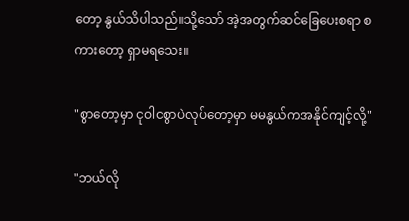တော့ နွယ်သိပါသည်။သို့သော် အဲ့အတွက်ဆင်ခြေပေးစရာ စကားတော့ ရှာမရသေး။

"စွာတော့မှာ ငုဝါငစွာပဲလုပ်တော့မှာ မမနွယ်ကအနိုင်ကျင့်လို့"

"ဘယ်လို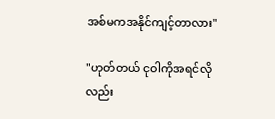အစ်မကအနိုင်ကျင့်တာလား"

"ဟုတ်တယ် ငုဝါကိုအရင်လိုလည်း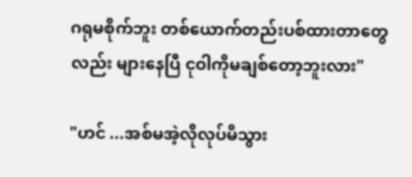ဂရုမစိုက်ဘူး တစ်ယောက်တည်းပစ်ထားတာတွေလည်း များနေပြီ ငုဝါကိုမချစ်တော့ဘူးလား"

"ဟင် ...အစ်မအဲ့လိုလုပ်မိသွား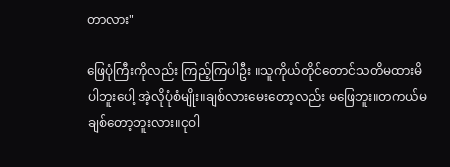တာလား"

ဖြေပုံကြီးကိုလည်း ကြည့်ကြပါဦး ။သူကိုယ်တိုင်တောင်သတိမထားမိပါဘူးပေါ့ အဲ့လိုပုံစံမျိုး။ချစ်လားမေးတော့လည်း မဖြေဘူး။တကယ်မချစ်တော့ဘူးလား။ငုဝါ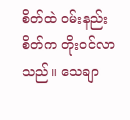စိတ်ထဲ ဝမ်းနည်းစိတ်က တိုးဝင်လာသည်။ သေချာ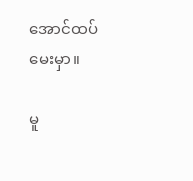အောင်ထပ်မေးမှာ။

မူ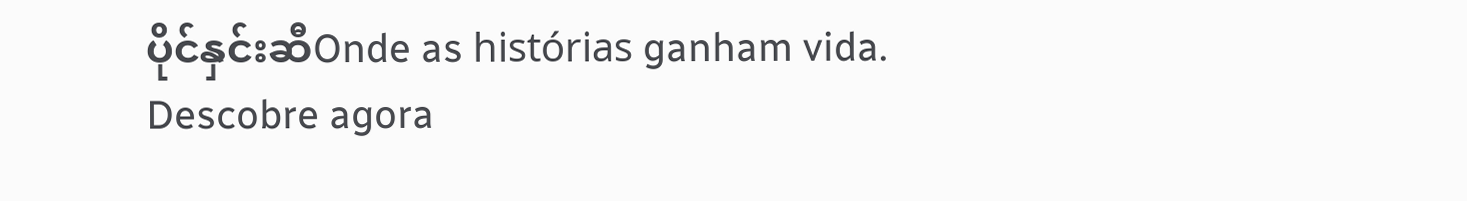ပိုင်နှင်းဆီOnde as histórias ganham vida. Descobre agora